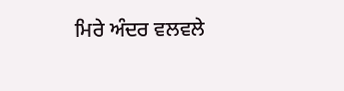ਮਿਰੇ ਅੰਦਰ ਵਲਵਲੇ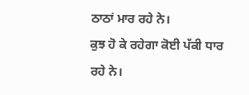ਠਾਠਾਂ ਮਾਰ ਰਹੇ ਨੇ।
ਕੁਝ ਹੋ ਕੇ ਰਹੇਗਾ ਕੋਈ ਪੱਕੀ ਧਾਰ ਰਹੇ ਨੇ।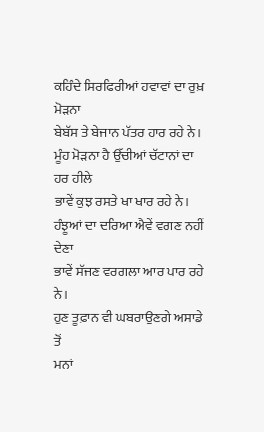ਕਹਿੰਦੇ ਸਿਰਫਿਰੀਆਂ ਹਵਾਵਾਂ ਦਾ ਰੁਖ਼ ਮੋੜਨਾ
ਬੇਬੱਸ ਤੇ ਬੇਜਾਨ ਪੱਤਰ ਹਾਰ ਰਹੇ ਨੇ।
ਮੂੰਹ ਮੋੜਨਾ ਹੈ ਉੱਚੀਆਂ ਚੱਟਾਨਾਂ ਦਾ ਹਰ ਹੀਲੇ
ਭਾਵੇਂ ਕੁਝ ਰਸਤੇ ਖਾ ਖਾਰ ਰਹੇ ਨੇ।
ਹੰਝੂਆਂ ਦਾ ਦਰਿਆ ਐਵੇਂ ਵਗਣ ਨਹੀਂ ਦੇਣਾ
ਭਾਵੇਂ ਸੱਜਣ ਵਰਗਲਾ ਆਰ ਪਾਰ ਰਹੇ ਨੇ।
ਹੁਣ ਤੂਫ਼ਾਨ ਵੀ ਘਬਰਾਉਣਗੇ ਅਸਾਡੇ ਤੋਂ
ਮਨਾਂ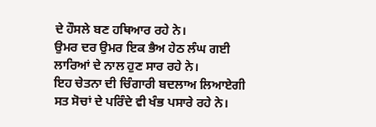ਦੇ ਹੌਸਲੇ ਬਣ ਹਥਿਆਰ ਰਹੇ ਨੇ।
ਉਮਰ ਦਰ ਉਮਰ ਇਕ ਭੈਅ ਹੇਠ ਲੰਘ ਗਈ
ਲਾਰਿਆਂ ਦੇ ਨਾਲ ਹੁਣ ਸਾਰ ਰਹੇ ਨੇ।
ਇਹ ਚੇਤਨਾ ਦੀ ਚਿੰਗਾਰੀ ਬਦਲਾਅ ਲਿਆਏਗੀ
ਸਤ ਸੋਚਾਂ ਦੇ ਪਰਿੰਦੇ ਵੀ ਖੰਭ ਪਸਾਰੇ ਰਹੇ ਨੇ।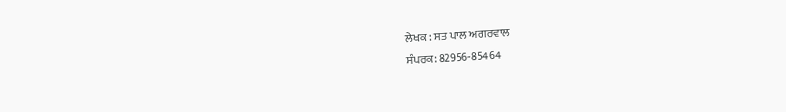ਲੇਖਕ : ਸਤ ਪਾਲ ਅਗਰਵਾਲ
ਸੰਪਰਕ: 82956-85464